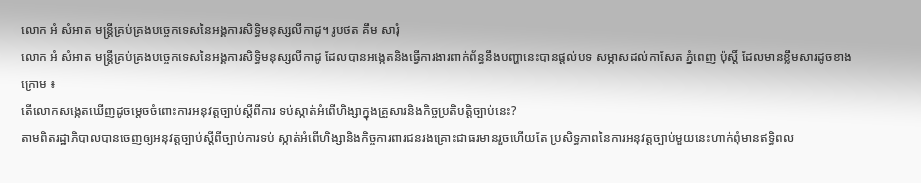លោក អំ សំអាត មន្រ្តីគ្រប់គ្រងបច្ចេកទេសនៃអង្គការសិទ្ធិមនុស្សលីកាដូ។ រូបថត គឹម សារុំ
លោក អំ សំអាត មន្រ្តីគ្រប់គ្រងបច្ចេកទេសនៃអង្គការសិទ្ធិមនុស្សលីកាដូ ដែលបានអង្កេតនិងធ្វើការងារពាក់ព័ន្ធនឹងបញ្ហានេះបានផ្តល់បទ សម្ភាសដល់កាសែត ភ្នំពេញ ប៉ុស្តិ៍ ដែលមានខ្លឹមសារដូចខាងក្រោម ៖
តើលោកសង្កេតឃើញដូចម្តេចចំពោះការអនុវត្តច្បាប់ស្តីពីការ ទប់ស្កាត់អំពើហិង្សាក្នុងគ្រួសារនិងកិច្ចប្រតិបត្តិច្បាប់នេះ?
តាមពិតរដ្ឋាភិបាលបានចេញឲ្យអនុវត្តច្បាប់ស្តីពីច្បាប់ការទប់ ស្កាត់អំពើហិង្សានិងកិច្ចការពារជនរងគ្រោះជាធរមានរួចហើយតែ ប្រសិទ្ធភាពនៃការអនុវត្តច្បាប់មួយនេះហាក់ពុំមានឥទ្ធិពល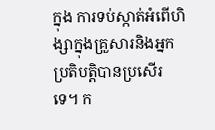ក្នុង ការទប់ស្កាត់អំពើហិង្សាក្នុងគ្រួសារនិងអ្នកប្រតិបត្តិបានប្រសើរ ទេ។ ក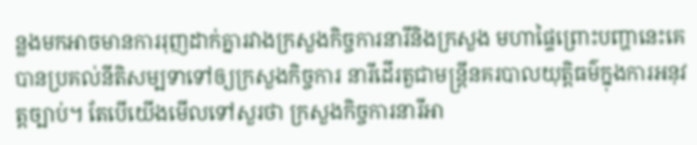ន្លងមកអាចមានការរុញដាក់គ្នារវាងក្រសួងកិច្ចការនារីនិងក្រសួង មហាផ្ទៃព្រោះបញ្ហានេះគេបានប្រគល់នីតិសម្បទាទៅឲ្យក្រសួងកិច្ចការ នារីដើរតួជាមន្រ្តីនគរបាលយុត្តិធម៌ក្នុងការអនុវត្តច្បាប់។ តែបើយើងមើលទៅសួរថា ក្រសួងកិច្ចការនារីអា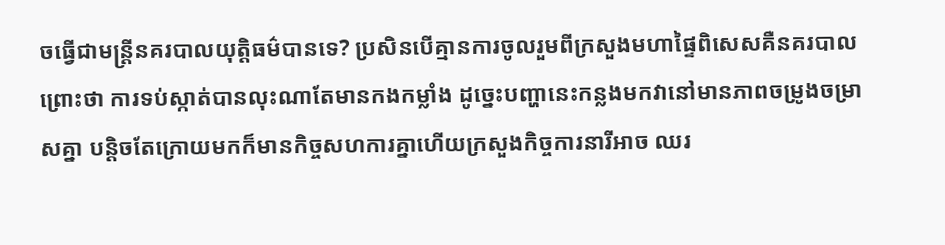ចធ្វើជាមន្រ្តីនគរបាលយុត្តិធម៌បានទេ? ប្រសិនបើគ្មានការចូលរួមពីក្រសួងមហាផ្ទៃពិសេសគឺនគរបាលព្រោះថា ការទប់ស្កាត់បានលុះណាតែមានកងកម្លាំង ដូច្នេះបញ្ហានេះកន្លងមកវានៅមានភាពចម្រូងចម្រាសគ្នា បន្តិចតែក្រោយមកក៏មានកិច្ចសហការគ្នាហើយក្រសួងកិច្ចការនារីអាច ឈរ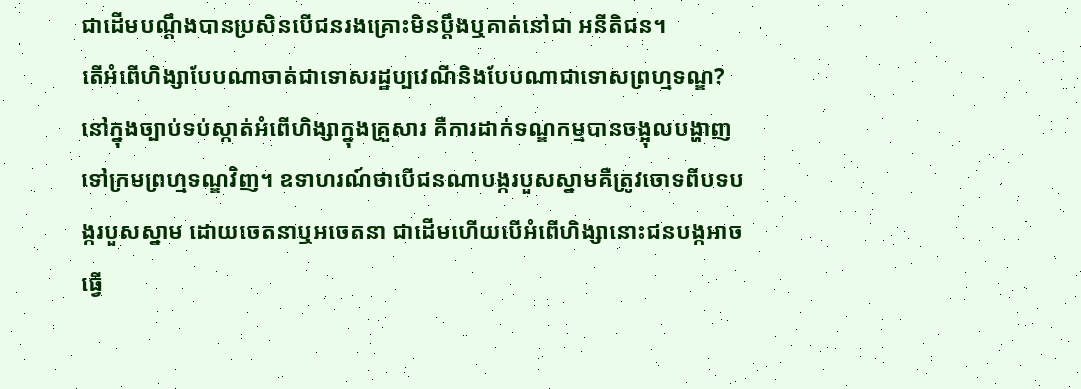ជាដើមបណ្តឹងបានប្រសិនបើជនរងគ្រោះមិនប្តឹងឬគាត់នៅជា អនីតិជន។
តើអំពើហិង្សាបែបណាចាត់ជាទោសរដ្ឋប្បវេណីនិងបែបណាជាទោសព្រហ្មទណ្ឌ?
នៅក្នុងច្បាប់ទប់ស្កាត់អំពើហិង្សាក្នុងគ្រួសារ គឺការដាក់ទណ្ឌកម្មបានចង្អុលបង្ហាញទៅក្រមព្រហ្មទណ្ឌវិញ។ ឧទាហរណ៍ថាបើជនណាបង្ករបួសស្នាមគឺត្រូវចោទពីបទបង្ករបួសស្នាម ដោយចេតនាឬអចេតនា ជាដើមហើយបើអំពើហិង្សានោះជនបង្កអាចធ្វើ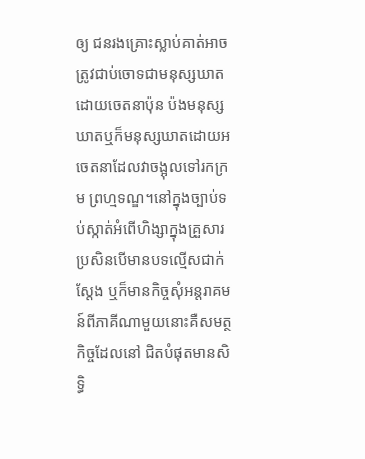ឲ្យ ជនរងគ្រោះស្លាប់គាត់អាចត្រូវជាប់ចោទជាមនុស្សឃាតដោយចេតនាប៉ុន ប៉ងមនុស្សឃាតឬក៏មនុស្សឃាតដោយអចេតនាដែលវាចង្អុលទៅរកក្រម ព្រហ្មទណ្ឌ។នៅក្នុងច្បាប់ទប់ស្កាត់អំពើហិង្សាក្នុងគ្រួសារ ប្រសិនបើមានបទល្មើសជាក់ស្តែង ឬក៏មានកិច្ចសុំអន្តរាគមន៍ពីភាគីណាមួយនោះគឺសមត្ថកិច្ចដែលនៅ ជិតបំផុតមានសិទ្ធិ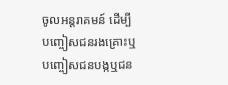ចូលអន្តរាគមន៍ ដើម្បីបញ្ចៀសជនរងគ្រោះឬបញ្ចៀសជនបង្កឬជន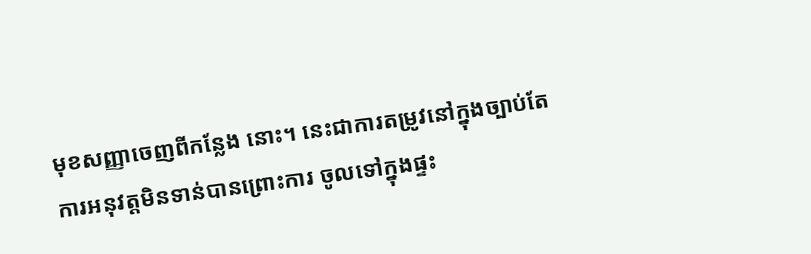មុខសញ្ញាចេញពីកន្លែង នោះ។ នេះជាការតម្រូវនៅក្នុងច្បាប់តែការអនុវត្តមិនទាន់បានព្រោះការ ចូលទៅក្នុងផ្ទះ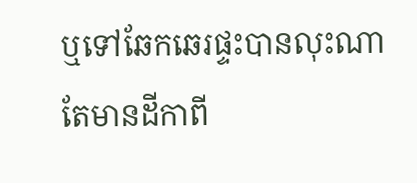ឬទៅឆែកឆេរផ្ទះបានលុះណាតែមានដីកាពី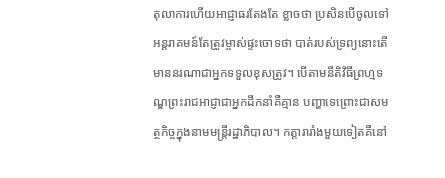តុលាការហើយអាជ្ញាធរតែងតែ ខ្លាចថា ប្រសិនបើចូលទៅអន្តរាគមន៍តែត្រូវម្ចាស់ផ្ទះចោទថា បាត់របស់ទ្រព្យនោះតើមាននរណាជាអ្នកទទួលខុសត្រូវ។ បើតាមនីតិវិធីព្រហ្មទណ្ឌព្រះរាជអាជ្ញាជាអ្នកដឹកនាំគឺគ្មាន បញ្ហាទេព្រោះជាសមត្ថកិច្ចក្នុងនាមមន្រ្តីរដ្ឋាភិបាល។ កត្តារារាំងមួយទៀតគឺនៅ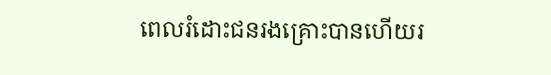ពេលរំដោះជនរងគ្រោះបានហើយរ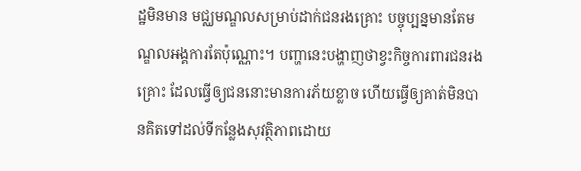ដ្ឋមិនមាន មជ្ឈមណ្ឌលសម្រាប់ដាក់ជនរងគ្រោះ បច្ចុប្បន្នមានតែមណ្ឌលអង្គការតែប៉ុណ្ណោះ។ បញ្ហានេះបង្ហាញថាខ្វះកិច្ចការពារជនរងគ្រោះ ដែលធ្វើឲ្យជននោះមានការភ័យខ្លាច ហើយធ្វើឲ្យគាត់មិនបានគិតទៅដល់ទីកន្លែងសុវត្ថិភាពដោយ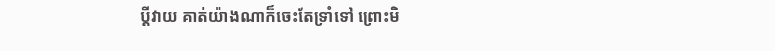ប្តីវាយ គាត់យ៉ាងណាក៏ចេះតែទ្រាំទៅ ព្រោះមិ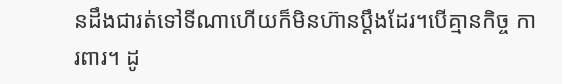នដឹងជារត់ទៅទីណាហើយក៏មិនហ៊ានប្តឹងដែរ។បើគ្មានកិច្ច ការពារ។ ដូ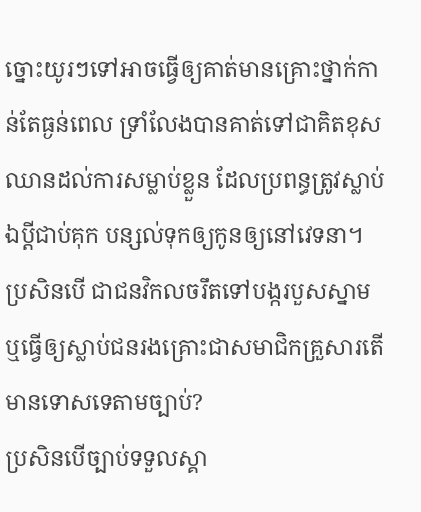ច្នោះយូរៗទៅអាចធ្វើឲ្យគាត់មានគ្រោះថ្នាក់កាន់តែធ្ងន់ពេល ទ្រាំលែងបានគាត់ទៅជាគិតខុសឈានដល់ការសម្លាប់ខ្លួន ដែលប្រពន្ធត្រូវស្លាប់ ឯប្តីជាប់គុក បន្សល់ទុកឲ្យកូនឲ្យនៅវេទនា។
ប្រសិនបើ ជាជនវិកលចរឹតទៅបង្ករបួសស្នាមឬធ្វើឲ្យស្លាប់ជនរងគ្រោះជាសមាជិកគ្រួសារតើមានទោសទេតាមច្បាប់?
ប្រសិនបើច្បាប់ទទួលស្គា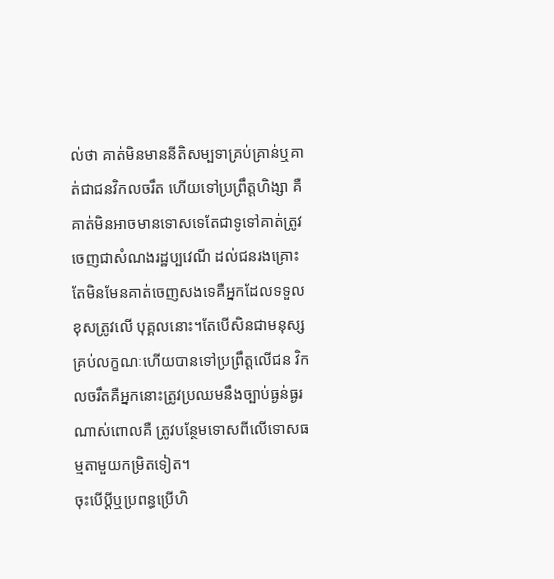ល់ថា គាត់មិនមាននីតិសម្បទាគ្រប់គ្រាន់ឬគាត់ជាជនវិកលចរឹត ហើយទៅប្រព្រឹត្តហិង្សា គឺគាត់មិនអាចមានទោសទេតែជាទូទៅគាត់ត្រូវចេញជាសំណងរដ្ឋប្បវេណី ដល់ជនរងគ្រោះតែមិនមែនគាត់ចេញសងទេគឺអ្នកដែលទទួលខុសត្រូវលើ បុគ្គលនោះ។តែបើសិនជាមនុស្សគ្រប់លក្ខណៈហើយបានទៅប្រព្រឹត្តលើជន វិកលចរឹតគឺអ្នកនោះត្រូវប្រឈមនឹងច្បាប់ធ្ងន់ធ្ងរណាស់ពោលគឺ ត្រូវបន្ថែមទោសពីលើទោសធម្មតាមួយកម្រិតទៀត។
ចុះបើប្តីឬប្រពន្ធប្រើហិ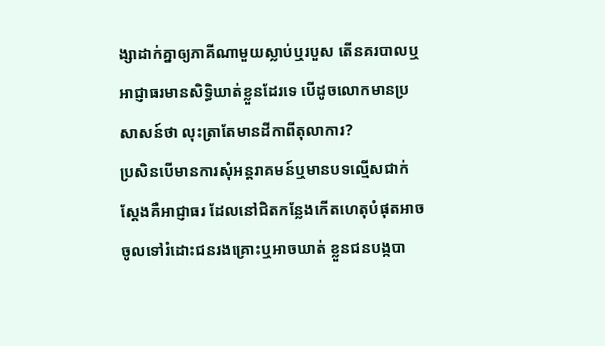ង្សាដាក់គ្នាឲ្យភាគីណាមួយស្លាប់ឬរបួស តើនគរបាលឬអាជ្ញាធរមានសិទ្ធិឃាត់ខ្លួនដែរទេ បើដូចលោកមានប្រសាសន៍ថា លុះត្រាតែមានដីកាពីតុលាការ?
ប្រសិនបើមានការសុំអន្តរាគមន៍ឬមានបទល្មើសជាក់ស្តែងគឺអាជ្ញាធរ ដែលនៅជិតកន្លែងកើតហេតុបំផុតអាចចូលទៅរំដោះជនរងគ្រោះឬអាចឃាត់ ខ្លួនជនបង្កបា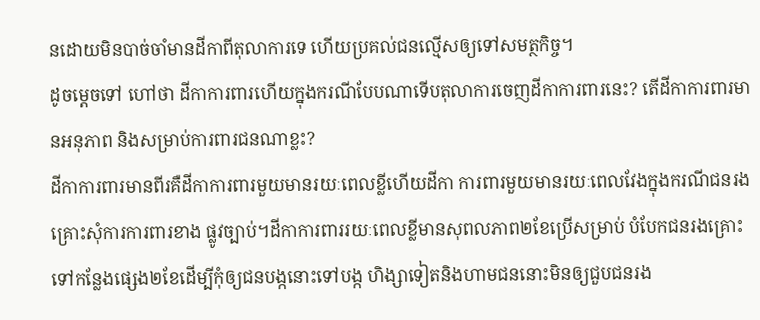នដោយមិនបាច់ចាំមានដីកាពីតុលាការទេ ហើយប្រគល់ជនល្មើសឲ្យទៅសមត្ថកិច្ច។
ដូចម្តេចទៅ ហៅថា ដីកាការពារហើយក្នុងករណីបែបណាទើបតុលាការចេញដីកាការពារនេះ? តើដីកាការពារមានអនុភាព និងសម្រាប់ការពារជនណាខ្លះ?
ដីកាការពារមានពីរគឺដីកាការពារមួយមានរយៈពេលខ្លីហើយដីកា ការពារមួយមានរយៈពេលវែងក្នុងករណីជនរងគ្រោះសុំការការពារខាង ផ្លូវច្បាប់។ដីកាការពាររយៈពេលខ្លីមានសុពលភាព២ខែប្រើសម្រាប់ បំបែកជនរងគ្រោះទៅកន្លែងផ្សេង២ខែដើម្បីកុំឲ្យជនបង្កនោះទៅបង្ក ហិង្សាទៀតនិងហាមជននោះមិនឲ្យជួបជនរង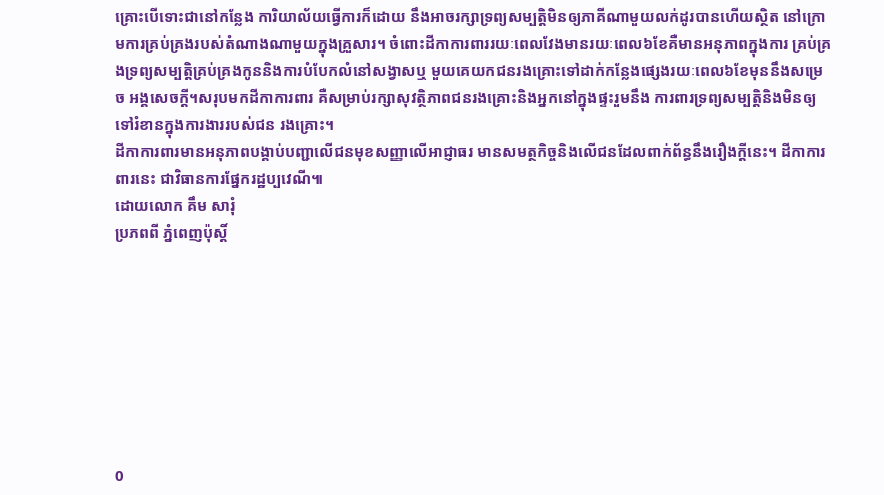គ្រោះបើទោះជានៅកន្លែង ការិយាល័យធ្វើការក៏ដោយ នឹងអាចរក្សាទ្រព្យសម្បត្តិមិនឲ្យភាគីណាមួយលក់ដូរបានហើយស្ថិត នៅក្រោមការគ្រប់គ្រងរបស់តំណាងណាមួយក្នុងគ្រួសារ។ ចំពោះដីកាការពាររយៈពេលវែងមានរយៈពេល៦ខែគឺមានអនុភាពក្នុងការ គ្រប់គ្រងទ្រព្យសម្បត្តិគ្រប់គ្រងកូននិងការបំបែកលំនៅសង្វាសឬ មួយគេយកជនរងគ្រោះទៅដាក់កន្លែងផ្សេងរយៈពេល៦ខែមុននឹងសម្រេច អង្គសេចក្តី។សរុបមកដីកាការពារ គឺសម្រាប់រក្សាសុវត្ថិភាពជនរងគ្រោះនិងអ្នកនៅក្នុងផ្ទះរួមនឹង ការពារទ្រព្យសម្បត្តិនិងមិនឲ្យទៅរំខានក្នុងការងាររបស់ជន រងគ្រោះ។
ដីកាការពារមានអនុភាពបង្គាប់បញ្ជាលើជនមុខសញ្ញាលើអាជ្ញាធរ មានសមត្ថកិច្ចនិងលើជនដែលពាក់ព័ន្ធនឹងរឿងក្តីនេះ។ ដីកាការពារនេះ ជាវិធានការផ្នែករដ្ឋប្បវេណី៕
ដោយលោក គឹម សារុំ
ប្រភពពី ភ្នំពេញប៉ុស្តិ៍








0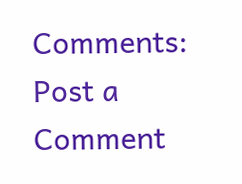Comments:
Post a Comment